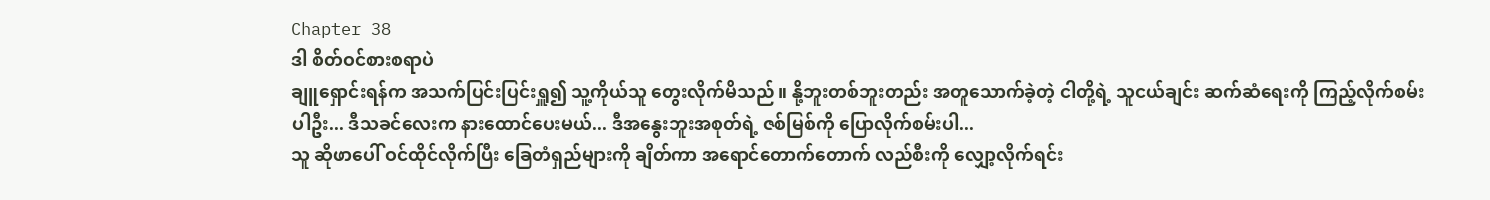Chapter 38
ဒါ စိတ်ဝင်စားစရာပဲ
ချူရှောင်းရန်က အသက်ပြင်းပြင်းရှူ၍ သူ့ကိုယ်သူ တွေးလိုက်မိသည်။ နို့ဘူးတစ်ဘူးတည်း အတူသောက်ခဲ့တဲ့ ငါတို့ရဲ့ သူငယ်ချင်း ဆက်ဆံရေးကို ကြည့်လိုက်စမ်းပါဦး... ဒီသခင်လေးက နားထောင်ပေးမယ်... ဒီအနွေးဘူးအစုတ်ရဲ့ ဇစ်မြစ်ကို ပြောလိုက်စမ်းပါ...
သူ ဆိုဖာပေါ် ဝင်ထိုင်လိုက်ပြီး ခြေတံရှည်များကို ချိတ်ကာ အရောင်တောက်တောက် လည်စီးကို လျှော့လိုက်ရင်း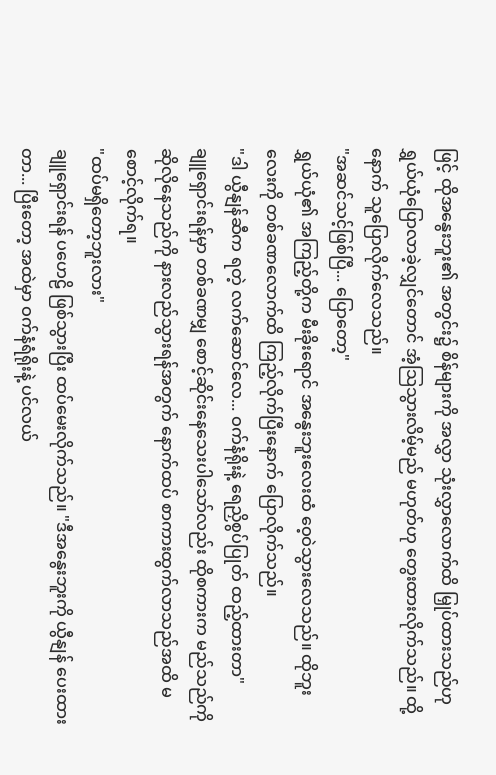ဖြင့် ထိုအနွေးဘူး၏ အတွင်း၌ စိန်များကို အလွှာ သုံးလွှာလောက်ထိ မြှုပ်ထားသည်ဟု ရွှယ်ယုံပြောလာခဲ့လျှင်တောင် အံ့သြသွားလိမ့်မည် မဟုတ်ဟု တွေးထားလိုက်သည်။ ထို့နောက် သူပြောလိုက်လေသည်။
"အဆင်သင့်ဖြစ်ပြီ... ပြောတော့"
ရွှယ်ယုံ၏ အကြည့်တို့က မီးခိုးရောင် အနွေးဘူးလေးထံ ဝေ့ဝဲသွားလေသည်။ ထိုဘူးလေးကို တစ်ခဏလောက်ထိ ကြည့်လိုက်ပြီးနောက် ပြောလိုက်သည်။
"ဒါ ယွီနျန်ဆီက ရတဲ့ လက်ဆောင်လေ... ဝက်နံရိုးနဲ့ ရေညှိစွပ်ပြုတ် ထည့်ထားတာ"
ချူရှောင်းရန်မှာ တစ်ခဏမျှ စောင့်ဆိုင်းနေသေးပါသော်လည်း ထိုစကားက မည်သည်ကို ဆိုလိုနေသည်ကို နားလည်သွားရန်အတွက် နောက်ထပ် စာကားထွက်လာသည်အထိ မစောင့်လိုက်ရ။
"ထပ်မရှိတော့ဘူးလား"
ချူရှောင်းရန် ပဟေဠိ ဖြစ်သွားပြီး ထပ်မေးလိုက်သည်။ "ဒီအနွေးဘူးကို ယွီနျန် ပေးထားတာ... ပြီးတော့ အထဲမှာ ဝက်နံရံရိုးနဲ့ ပင်လယ်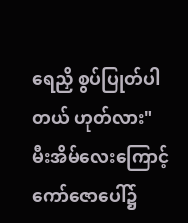ရေညှိ စွပ်ပြုတ်ပါတယ် ဟုတ်လား"
မီးအိမ်လေးကြောင့် ကော်ဇောပေါ်၌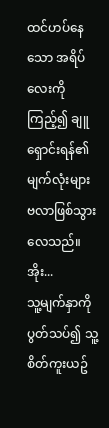ထင်ဟပ်နေသော အရိပ်လေးကို ကြည့်၍ ချူရှောင်းရန်၏ မျက်လုံးများ ဗလာဖြစ်သွားလေသည်။
အိုး...
သူ့မျက်နှာကို ပွတ်သပ်၍ သူ့စိတ်ကူးယဥ်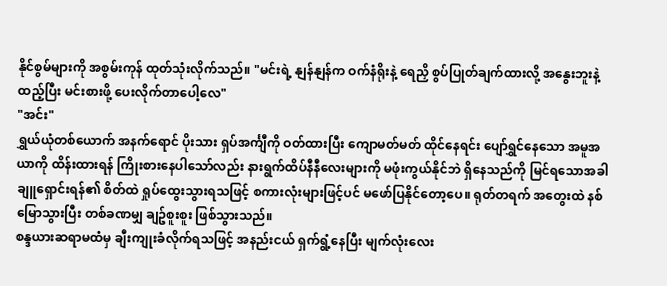နိုင်စွမ်များကို အစွမ်းကုန် ထုတ်သုံးလိုက်သည်။ "မင်းရဲ့ နျန်နျန်က ဝက်နံရိုးနဲ့ ရေညှိ စွပ်ပြုတ်ချက်ထားလို့ အနွေးဘူးနဲ့ ထည့်ပြီး မင်းစားဖို့ ပေးလိုက်တာပေါ့လေ"
"အင်း"
ရွှယ်ယုံတစ်ယောက် အနက်ရောင် ပိုးသား ရှပ်အင်္ကျီကို ဝတ်ထားပြီး ကျောမတ်မတ် ထိုင်နေရင်း ပျော်ရွှင်နေသော အမူအယာကို ထိန်းထားရန် ကြိုးစားနေပါသော်လည်း နားရွက်ထိပ်နီနီလေးများကို မဖုံးကွယ်နိုင်ဘဲ ရှိနေသည်ကို မြင်ရသောအခါ ချူရှောင်းရန်၏ စိတ်ထဲ ရှုပ်ထွေးသွားရသဖြင့် စကားလုံးများဖြင့်ပင် မဖော်ပြနိုင်တော့ပေ။ ရုတ်တရက် အတွေးထဲ နစ်မြောသွားပြီး တစ်ခဏမျှ ချဥ်စူးစူး ဖြစ်သွားသည်။
စန္ဒယားဆရာမထံမှ ချီးကျုးခံလိုက်ရသဖြင့် အနည်းငယ် ရှက်ရွံ့နေပြီး မျက်လုံးလေး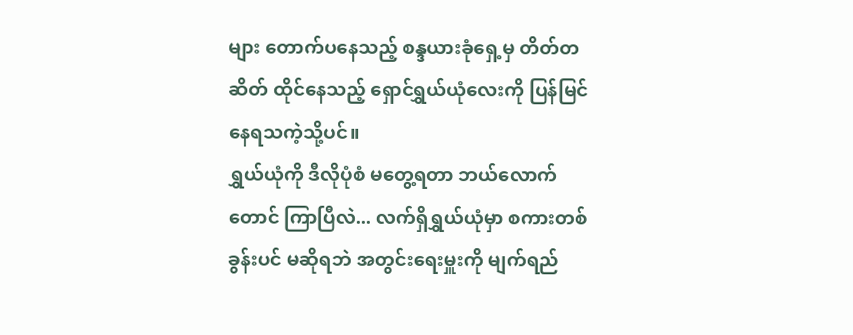များ တောက်ပနေသည့် စန္ဒယားခုံရှေ့မှ တိတ်တဆိတ် ထိုင်နေသည့် ရှောင်ရွှယ်ယုံလေးကို ပြန်မြင်နေရသကဲ့သို့ပင်။
ရွှယ်ယုံကို ဒီလိုပုံစံ မတွေ့ရတာ ဘယ်လောက်တောင် ကြာပြီလဲ... လက်ရှိရွှယ်ယုံမှာ စကားတစ်ခွန်းပင် မဆိုရဘဲ အတွင်းရေးမှူးကို မျက်ရည်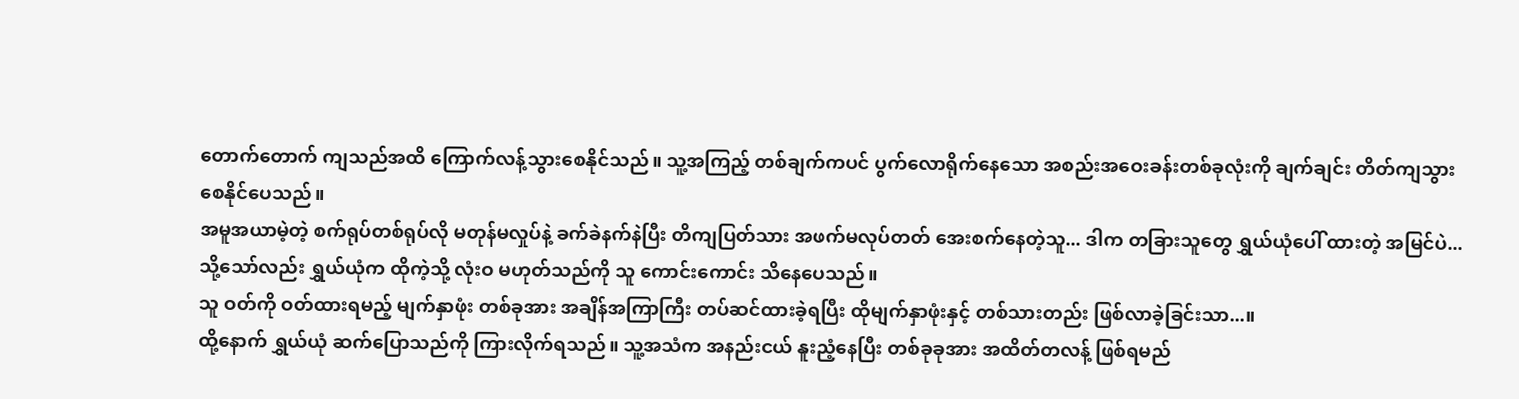တောက်တောက် ကျသည်အထိ ကြောက်လန့်သွားစေနိုင်သည်။ သူ့အကြည့် တစ်ချက်ကပင် ပွက်လောရိုက်နေသော အစည်းအဝေးခန်းတစ်ခုလုံးကို ချက်ချင်း တိတ်ကျသွားစေနိုင်ပေသည်။
အမူအယာမဲ့တဲ့ စက်ရုပ်တစ်ရုပ်လို မတုန်မလှုပ်နဲ့ ခက်ခဲနက်နဲပြီး တိကျပြတ်သား အဖက်မလုပ်တတ် အေးစက်နေတဲ့သူ... ဒါက တခြားသူတွေ ရွှယ်ယုံပေါ် ထားတဲ့ အမြင်ပဲ...
သို့သော်လည်း ရွှယ်ယုံက ထိုကဲ့သို့ လုံးဝ မဟုတ်သည်ကို သူ ကောင်းကောင်း သိနေပေသည်။
သူ ဝတ်ကို ဝတ်ထားရမည့် မျက်နှာဖုံး တစ်ခုအား အချိန်အကြာကြီး တပ်ဆင်ထားခဲ့ရပြီး ထိုမျက်နှာဖုံးနှင့် တစ်သားတည်း ဖြစ်လာခဲ့ခြင်းသာ...။
ထို့နောက် ရွှယ်ယုံ ဆက်ပြောသည်ကို ကြားလိုက်ရသည်။ သူ့အသံက အနည်းငယ် နူးညံ့နေပြီး တစ်ခုခုအား အထိတ်တလန့် ဖြစ်ရမည်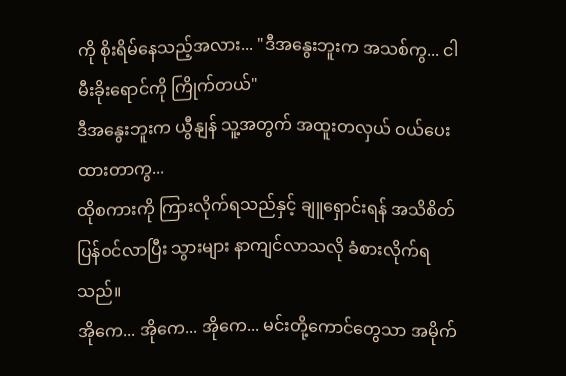ကို စိုးရိမ်နေသည့်အလား... "ဒီအနွေးဘူးက အသစ်ကွ... ငါ မီးခိုးရောင်ကို ကြိုက်တယ်"
ဒီအနွေးဘူးက ယွီနျန် သူ့အတွက် အထူးတလှယ် ဝယ်ပေးထားတာကွ...
ထိုစကားကို ကြားလိုက်ရသည်နှင့် ချူရှောင်းရန် အသိစိတ် ပြန်ဝင်လာပြီး သွားများ နာကျင်လာသလို ခံစားလိုက်ရသည်။
အိုကေ... အိုကေ... အိုကေ... မင်းတို့ကောင်တွေသာ အမိုက်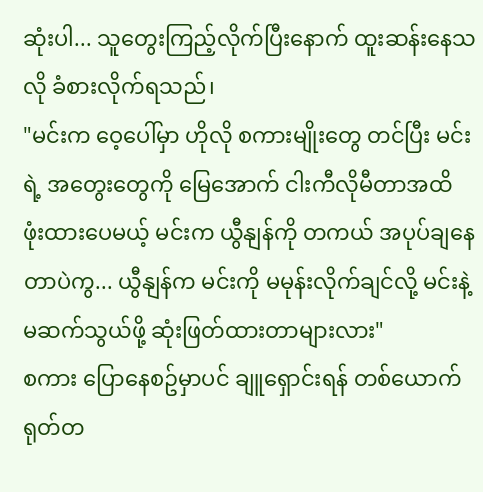ဆုံးပါ... သူတွေးကြည့်လိုက်ပြီးနောက် ထူးဆန်းနေသလို ခံစားလိုက်ရသည်၊
"မင်းက ဝေ့ပေါ်မှာ ဟိုလို စကားမျိုးတွေ တင်ပြီး မင်းရဲ့ အတွေးတွေကို မြေအောက် ငါးကီလိုမီတာအထိ ဖုံးထားပေမယ့် မင်းက ယွီနျန်ကို တကယ် အပုပ်ချနေတာပဲကွ... ယွီနျန်က မင်းကို မမုန်းလိုက်ချင်လို့ မင်းနဲ့ မဆက်သွယ်ဖို့ ဆုံးဖြတ်ထားတာများလား"
စကား ပြောနေစဥ်မှာပင် ချူရှောင်းရန် တစ်ယောက် ရုတ်တ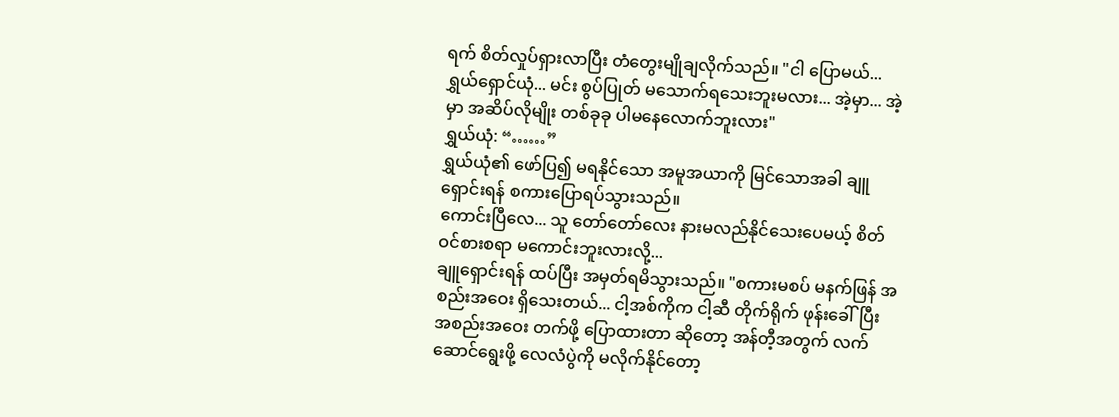ရက် စိတ်လှုပ်ရှားလာပြီး တံတွေးမျိုချလိုက်သည်။ "ငါ ပြောမယ်... ရွှယ်ရှောင်ယုံ... မင်း စွပ်ပြုတ် မသောက်ရသေးဘူးမလား... အဲ့မှာ... အဲ့မှာ အဆိပ်လိုမျိုး တစ်ခုခု ပါမနေလောက်ဘူးလား"
ရွှယ်ယုံ: “……”
ရွှယ်ယုံ၏ ဖော်ပြ၍ မရနိုင်သော အမူအယာကို မြင်သောအခါ ချူရှောင်းရန် စကားပြောရပ်သွားသည်။
ကောင်းပြီလေ... သူ တော်တော်လေး နားမလည်နိုင်သေးပေမယ့် စိတ်ဝင်စားစရာ မကောင်းဘူးလားလို့...
ချူရှောင်းရန် ထပ်ပြီး အမှတ်ရမိသွားသည်။ "စကားမစပ် မနက်ဖြန် အစည်းအဝေး ရှိသေးတယ်... ငါ့အစ်ကိုက ငါ့ဆီ တိုက်ရိုက် ဖုန်းခေါ်ပြီး အစည်းအဝေး တက်ဖို့ ပြောထားတာ ဆိုတော့ အန်တီ့အတွက် လက်ဆောင်ရွေးဖို့ လေလံပွဲကို မလိုက်နိုင်တော့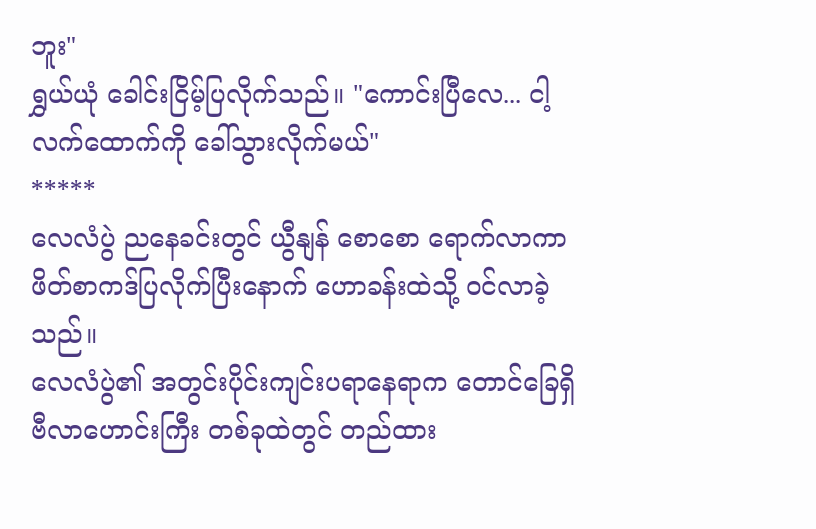ဘူး"
ရွှယ်ယုံ ခေါင်းငြိမ့်ပြလိုက်သည်။ "ကောင်းပြီလေ... ငါ့လက်ထောက်ကို ခေါ်သွားလိုက်မယ်"
*****
လေလံပွဲ ညနေခင်းတွင် ယွီနျန် စောစော ရောက်လာကာ ဖိတ်စာကဒ်ပြလိုက်ပြီးနောက် ဟောခန်းထဲသို့ ဝင်လာခဲ့သည်။
လေလံပွဲ၏ အတွင်းပိုင်းကျင်းပရာနေရာက တောင်ခြေရှိ ဗီလာဟောင်းကြီး တစ်ခုထဲတွင် တည်ထား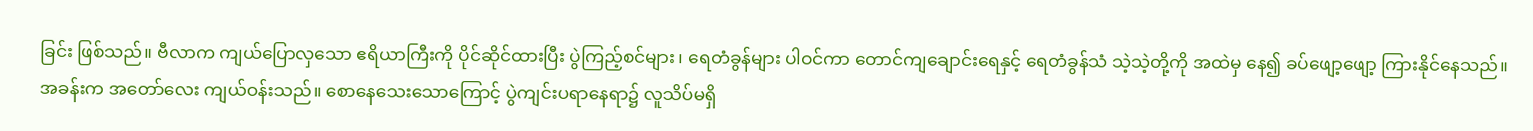ခြင်း ဖြစ်သည်။ ဗီလာက ကျယ်ပြောလှသော ဧရိယာကြီးကို ပိုင်ဆိုင်ထားပြီး ပွဲကြည့်စင်များ၊ ရေတံခွန်များ ပါဝင်ကာ တောင်ကျချောင်းရေနှင့် ရေတံခွန်သံ သဲ့သဲ့တို့ကို အထဲမှ နေ၍ ခပ်ဖျော့ဖျော့ ကြားနိုင်နေသည်။
အခန်းက အတော်လေး ကျယ်ဝန်းသည်။ စောနေသေးသောကြောင့် ပွဲကျင်းပရာနေရာ၌ လူသိပ်မရှိ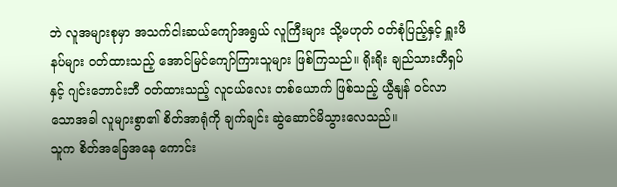ဘဲ လူအများစုမှာ အသက်ငါးဆယ်ကျော်အရွယ် လူကြီးများ သို့မဟုတ် ဝတ်စုံပြည့်နှင့် ရှူးဖိနပ်များ ဝတ်ထားသည့် အောင်မြင်ကျော်ကြားသူများ ဖြစ်ကြသည်။ ရိုးရိုး ချည်သားတီရှပ်နှင့် ဂျင်းဘောင်းဘီ ဝတ်ထားသည့် လူငယ်လေး တစ်ယောက် ဖြစ်သည့် ယွီနျန် ဝင်လာသောအခါ လူများစွာ၏ စိတ်အာရုံကို ချက်ချင်း ဆွဲဆောင်မိသွားလေသည်။
သူက စိတ်အခြေအနေ ကောင်း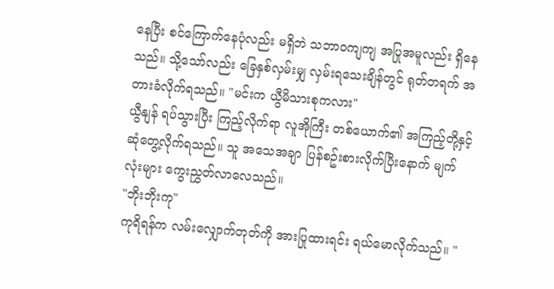နေပြီး စင်ကြောက်နေပုံလည်း မရှိဘဲ သဘာဝကျကျ အပြုအမူလည်း ရှိနေသည်။ သို့သော်လည်း ခြေနှစ်လှမ်းမျှ လှမ်းရသေးချိန်တွင် ရုတ်တရက် အတားခံလိုက်ရသည်။ "မင်းက ယွီမိသားစုကလား"
ယွီနျန် ရပ်သွားပြီး ကြည့်လိုက်ရာ လူအိုကြီး တစ်ယောက်၏ အကြည့်တို့နှင့် ဆုံတွေ့လိုက်ရသည်။ သူ အသေအချာ ပြန်စဥ်းစားလိုက်ပြီးနောက် မျက်လုံးများ ကွေးညွှတ်လာလေသည်။
"ဘိုးဘိုးကု"
ကုရိရန်က လမ်းလျှောက်တုတ်ကို အားပြုထားရင်း ရယ်မောလိုက်သည်။ "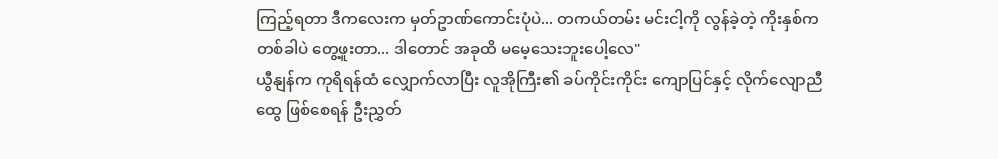ကြည့်ရတာ ဒီကလေးက မှတ်ဥာဏ်ကောင်းပုံပဲ... တကယ်တမ်း မင်းငါ့ကို လွန်ခဲ့တဲ့ ကိုးနှစ်က တစ်ခါပဲ တွေ့ဖူးတာ... ဒါတောင် အခုထိ မမေ့သေးဘူးပေါ့လေ"
ယွီနျန်က ကုရိရန်ထံ လျှောက်လာပြီး လူအိုကြီး၏ ခပ်ကိုင်းကိုင်း ကျောပြင်နှင့် လိုက်လျောညီထွေ ဖြစ်စေရန် ဦးညွှတ်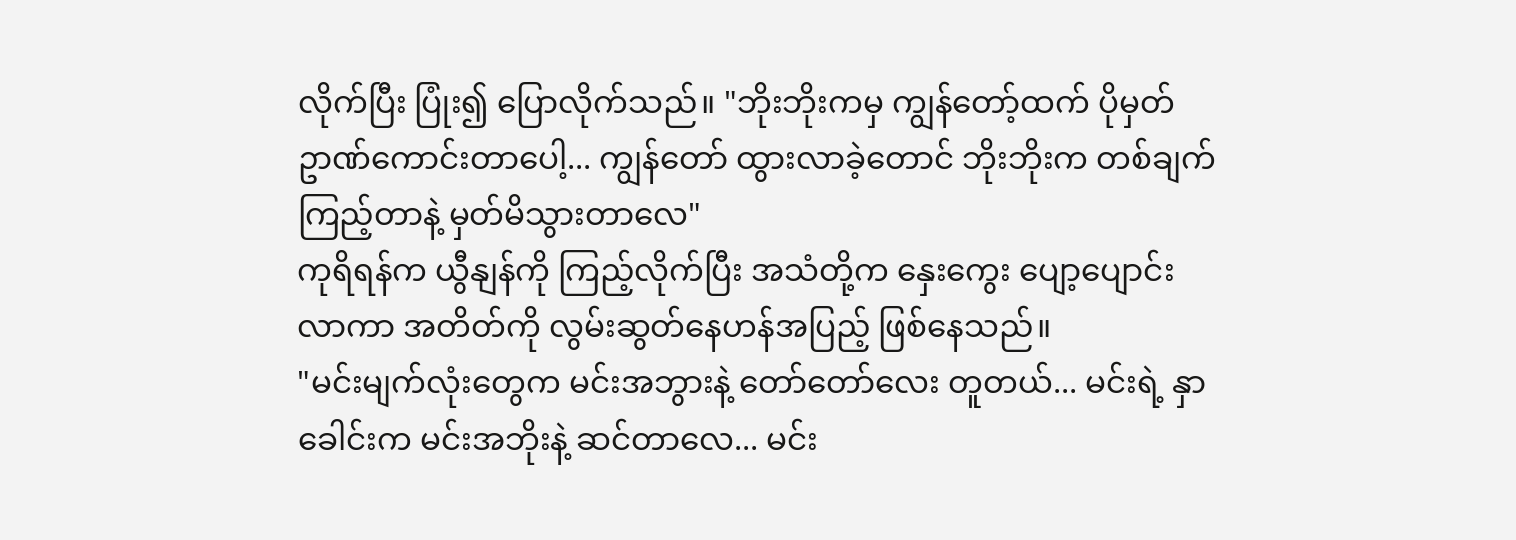လိုက်ပြီး ပြုံး၍ ပြောလိုက်သည်။ "ဘိုးဘိုးကမှ ကျွန်တော့်ထက် ပိုမှတ်ဥာဏ်ကောင်းတာပေါ့... ကျွန်တော် ထွားလာခဲ့တောင် ဘိုးဘိုးက တစ်ချက်ကြည့်တာနဲ့ မှတ်မိသွားတာလေ"
ကုရိရန်က ယွီနျန်ကို ကြည့်လိုက်ပြီး အသံတို့က နှေးကွေး ပျော့ပျောင်းလာကာ အတိတ်ကို လွမ်းဆွတ်နေဟန်အပြည့် ဖြစ်နေသည်။
"မင်းမျက်လုံးတွေက မင်းအဘွားနဲ့ တော်တော်လေး တူတယ်... မင်းရဲ့ နှာခေါင်းက မင်းအဘိုးနဲ့ ဆင်တာလေ... မင်း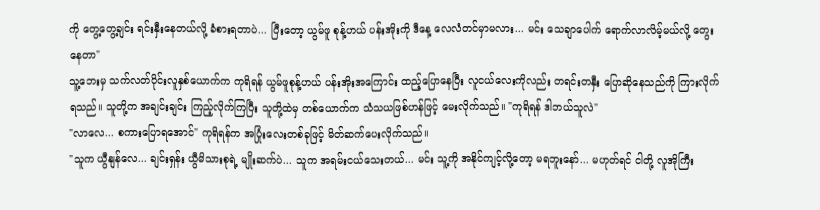ကို တွေ့တွေ့ချင်း ရင်းနှီးနေတယ်လို့ ခံစားရတာပဲ... ပြီးတော့ ယွမ်ဖူ စုန့်ဟယ် ပန်းအိုးကို ဒီနေ့ လေလံတင်မှာမလား... မင်း သေချာပေါက် ရောက်လာလိမ့်မယ်လို့ တွေးနေတာ"
သူ့ဘေးမှ သက်လတ်ပိုင်းလူနှစ်ယောက်က ကုရိရန် ယွမ်ဖူစုန့်ဟယ် ပန်းအိုးအကြောင်း ထည့်ပြောနေပြီး လူငယ်လေးကိုလည်း တရင်းတနှီး ပြောဆိုနေသည်ကို ကြားလိုက်ရသည်။ သူတို့က အချင်းချင်း ကြည့်လိုက်ကြပြီး သူတို့ထဲမှ တစ်ယောက်က သံသယဖြစ်ဟန်ဖြင့် မေးလိုက်သည်။ "ကုရိရန် ဒါဘယ်သူလဲ"
"လာလေ... စကားပြောရအောင်" ကုရိရန်က အပြုံးလေးတစ်ခုဖြင့် မိတ်ဆက်ပေးလိုက်သည်။
"သူက ယွီနျန်လေ... ချင်းရှန်း ယွီမိသားစုရဲ့ မျိုးဆက်ပဲ... သူက အရမ်းငယ်သေးတယ်... မင်း သူ့ကို အနိုင်ကျင့်လို့တော့ မရဘူးနော်... မဟုတ်ရင် ငါတို့ လူအိုကြီး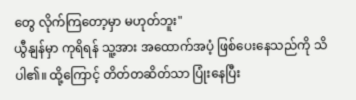တွေ လိုက်ကြတော့မှာ မဟုတ်ဘူး"
ယွီနျန်မှာ ကုရိရန် သူ့အား အထောက်အပံ့ ဖြစ်ပေးနေသည်ကို သိပါ၏။ ထို့ကြောင့် တိတ်တဆိတ်သာ ပြုံးနေပြီး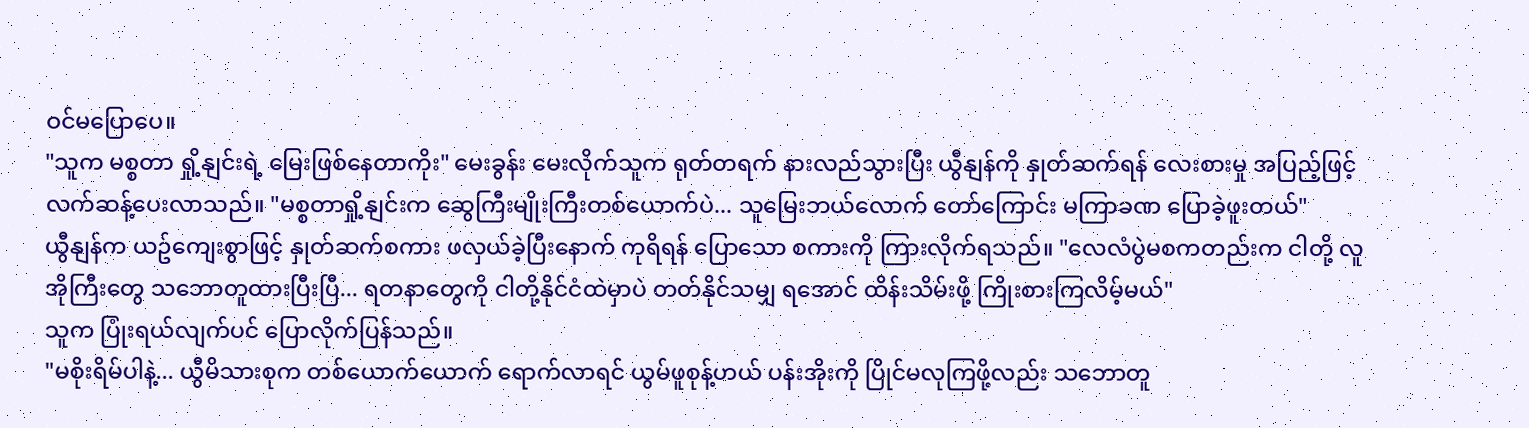ဝင်မပြောပေ။
"သူက မစ္စတာ ရှို့နျင်းရဲ့ မြေးဖြစ်နေတာကိုး" မေးခွန်း မေးလိုက်သူက ရုတ်တရက် နားလည်သွားပြီး ယွီနျန်ကို နှုတ်ဆက်ရန် လေးစားမှု အပြည့်ဖြင့် လက်ဆန့်ပေးလာသည်။ "မစ္စတာရှို့နျင်းက ဆွေကြီးမျိုးကြီးတစ်ယောက်ပဲ... သူမြေးဘယ်လောက် တော်ကြောင်း မကြာခဏ ပြောခဲ့ဖူးတယ်"
ယွီနျန်က ယဥ်ကျေးစွာဖြင့် နှုတ်ဆက်စကား ဖလှယ်ခဲ့ပြီးနောက် ကုရိရန် ပြောသော စကားကို ကြားလိုက်ရသည်။ "လေလံပွဲမစကတည်းက ငါတို့ လူအိုကြီးတွေ သဘောတူထားပြီးပြီ... ရတနာတွေကို ငါတို့နိုင်ငံထဲမှာပဲ တတ်နိုင်သမျှ ရအောင် ထိန်းသိမ်းဖို့ ကြိုးစားကြလိမ့်မယ်"
သူက ပြုံးရယ်လျက်ပင် ပြောလိုက်ပြန်သည်။
"မစိုးရိမ်ပါနဲ့... ယွီမိသားစုက တစ်ယောက်ယောက် ရောက်လာရင် ယွမ်ဖူစုန့်ဟယ် ပန်းအိုးကို ပြိုင်မလုကြဖို့လည်း သဘောတူ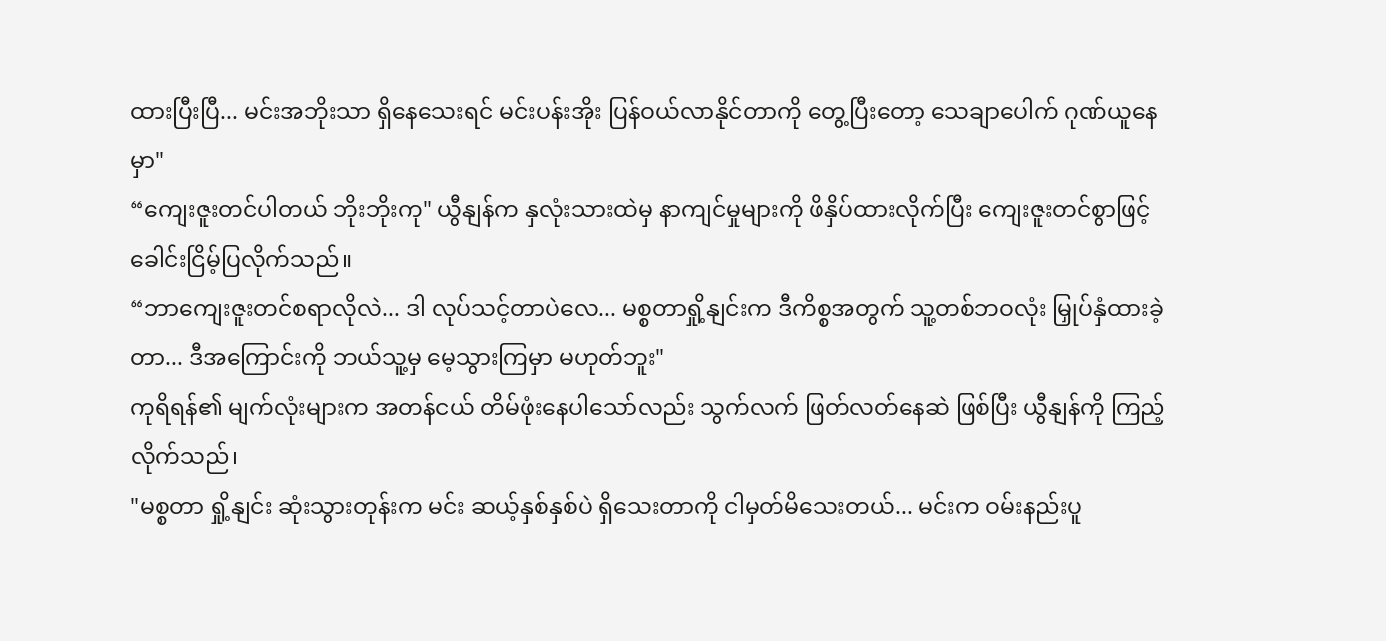ထားပြီးပြီ... မင်းအဘိုးသာ ရှိနေသေးရင် မင်းပန်းအိုး ပြန်ဝယ်လာနိုင်တာကို တွေ့ပြီးတော့ သေချာပေါက် ဂုဏ်ယူနေမှာ"
“ကျေးဇူးတင်ပါတယ် ဘိုးဘိုးကု" ယွီနျန်က နှလုံးသားထဲမှ နာကျင်မှုများကို ဖိနှိပ်ထားလိုက်ပြီး ကျေးဇူးတင်စွာဖြင့် ခေါင်းငြိမ့်ပြလိုက်သည်။
“ဘာကျေးဇူးတင်စရာလိုလဲ... ဒါ လုပ်သင့်တာပဲလေ... မစ္စတာရှို့နျင်းက ဒီကိစ္စအတွက် သူ့တစ်ဘဝလုံး မြှုပ်နှံထားခဲ့တာ... ဒီအကြောင်းကို ဘယ်သူ့မှ မေ့သွားကြမှာ မဟုတ်ဘူး"
ကုရိရန်၏ မျက်လုံးများက အတန်ငယ် တိမ်ဖုံးနေပါသော်လည်း သွက်လက် ဖြတ်လတ်နေဆဲ ဖြစ်ပြီး ယွီနျန်ကို ကြည့်လိုက်သည်၊
"မစ္စတာ ရှို့နျင်း ဆုံးသွားတုန်းက မင်း ဆယ့်နှစ်နှစ်ပဲ ရှိသေးတာကို ငါမှတ်မိသေးတယ်... မင်းက ဝမ်းနည်းပူ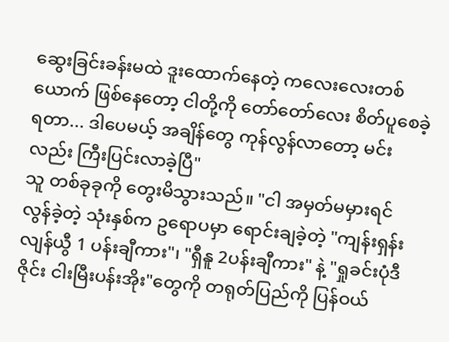ဆွေးခြင်းခန်းမထဲ ဒူးထောက်နေတဲ့ ကလေးလေးတစ်ယောက် ဖြစ်နေတော့ ငါတို့ကို တော်တော်လေး စိတ်ပူစေခဲ့ရတာ... ဒါပေမယ့် အချိန်တွေ ကုန်လွန်လာတော့ မင်းလည်း ကြီးပြင်းလာခဲ့ပြီ"
သူ တစ်ခုခုကို တွေးမိသွားသည်။ "ငါ အမှတ်မမှားရင် လွန်ခဲ့တဲ့ သုံးနှစ်က ဥရောပမှာ ရောင်းချခဲ့တဲ့ "ကျန်းရှန်း လျန်ယွီ 1 ပန်းချီကား"၊ "ရှီနူ 2ပန်းချီကား" နဲ့ "ရှုခင်းပုံဒီဇိုင်း ငါးမြီးပန်းအိုး"တွေကို တရုတ်ပြည်ကို ပြန်ဝယ်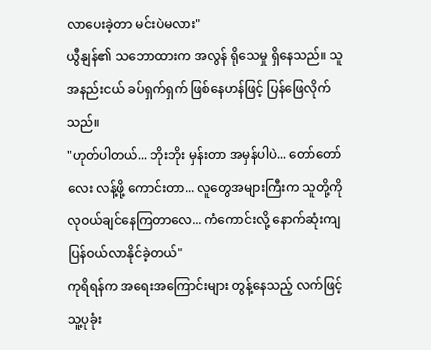လာပေးခဲ့တာ မင်းပဲမလား"
ယွီနျန်၏ သဘောထားက အလွန် ရိုသေမှု ရှိနေသည်။ သူ အနည်းငယ် ခပ်ရှက်ရှက် ဖြစ်နေဟန်ဖြင့် ပြန်ဖြေလိုက်သည်။
"ဟုတ်ပါတယ်... ဘိုးဘိုး မှန်းတာ အမှန်ပါပဲ... တော်တော်လေး လန့်ဖို့ ကောင်းတာ... လူတွေအများကြီးက သူတို့ကို လုဝယ်ချင်နေကြတာလေ... ကံကောင်းလို့ နောက်ဆုံးကျ ပြန်ဝယ်လာနိုင်ခဲ့တယ်"
ကုရိရန်က အရေးအကြောင်းများ တွန့်နေသည့် လက်ဖြင့် သူ့ပုခုံး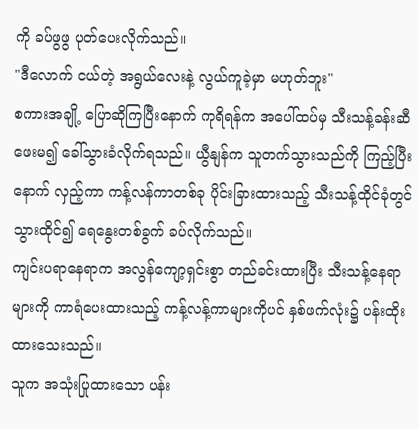ကို ခပ်ဖွဖွ ပုတ်ပေးလိုက်သည်။
"ဒီလောက် ငယ်တဲ့ အရွယ်လေးနဲ့ လွယ်ကူခဲ့မှာ မဟုတ်ဘူး"
စကားအချို့ ပြောဆိုကြပြီးနောက် ကုရိရန်က အပေါ်ထပ်မှ သီးသန့်ခန်းဆီ ဖေးမ၍ ခေါ်သွားခံလိုက်ရသည်။ ယွီနျန်က သူတက်သွားသည်ကို ကြည့်ပြီးနောက် လှည့်ကာ ကန့်လန်ကာတစ်ခု ပိုင်းခြားထားသည့် သီးသန့်ထိုင်ခုံတွင် သွားထိုင်၍ ရေနွေးတစ်ခွက် ခပ်လိုက်သည်။
ကျင်းပရာနေရာက အလွန်ကျော့ရှင်းစွာ တည်ခင်းထားပြီး သီးသန့်နေရာများကို ကာရံပေးထားသည့် ကန့်လန့်ကာများကိုပင် နှစ်ဖက်လုံး၌ ပန်းထိုးထားသေးသည်။
သူက အသုံးပြုထားသော ပန်း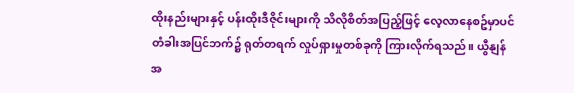ထိုးနည်းများနှင့် ပန်းထိုးဒီဇိုင်းများကို သိလိုစိတ်အပြည့်ဖြင့် လေ့လာနေစဥ်မှာပင် တံခါးအပြင်ဘက်၌ ရုတ်တရက် လှုပ်ရှားမှုတစ်ခုကို ကြားလိုက်ရသည်။ ယွီနျန် အ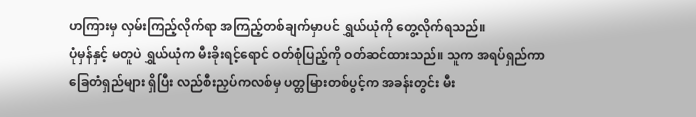ဟကြားမှ လှမ်းကြည့်လိုက်ရာ အကြည့်တစ်ချက်မှာပင် ရွှယ်ယုံကို တွေ့လိုက်ရသည်။
ပုံမှန်နှင့် မတူပဲ ရွှယ်ယုံက မီးခိုးရင့်ရောင် ဝတ်စုံပြည့်ကို ဝတ်ဆင်ထားသည်။ သူက အရပ်ရှည်ကာ ခြေတံရှည်များ ရှိပြီး လည်စီးညှပ်ကလစ်မှ ပတ္တမြားတစ်ပွင့်က အခန်းတွင်း မီး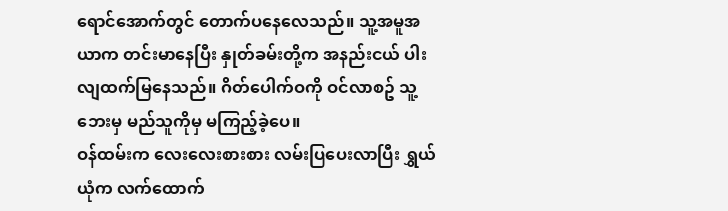ရောင်အောက်တွင် တောက်ပနေလေသည်။ သူ့အမူအယာက တင်းမာနေပြီး နှုတ်ခမ်းတို့က အနည်းငယ် ပါးလျထက်မြနေသည်။ ဂိတ်ပေါက်ဝကို ဝင်လာစဥ် သူ့ဘေးမှ မည်သူကိုမှ မကြည့်ခဲ့ပေ။
ဝန်ထမ်းက လေးလေးစားစား လမ်းပြပေးလာပြီး ရွှယ်ယုံက လက်ထောက်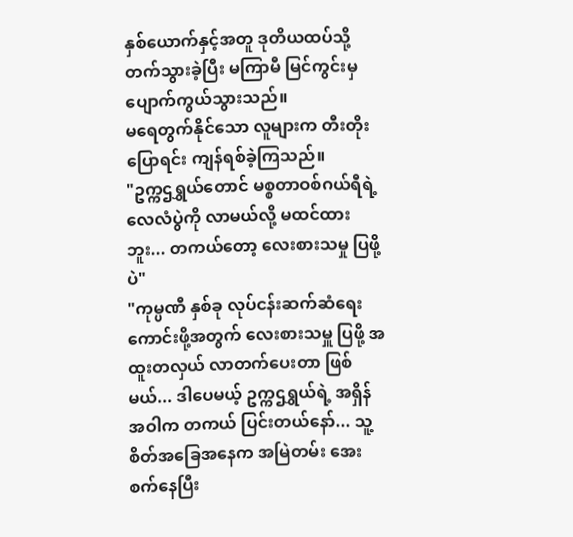နှစ်ယောက်နှင့်အတူ ဒုတိယထပ်သို့ တက်သွားခဲ့ပြီး မကြာမီ မြင်ကွင်းမှ ပျောက်ကွယ်သွားသည်။
မရေတွက်နိုင်သော လူများက တီးတိုးပြောရင်း ကျန်ရစ်ခဲ့ကြသည်။
"ဥက္ကဌရွှယ်တောင် မစ္စတာဝစ်ဂယ်ရီရဲ့ လေလံပွဲကို လာမယ်လို့ မထင်ထားဘူး... တကယ်တော့ လေးစားသမှု ပြဖို့ပဲ"
"ကုမ္ပဏီ နှစ်ခု လုပ်ငန်းဆက်ဆံရေးကောင်းဖို့အတွက် လေးစားသမှူ ပြဖို့ အထူးတလှယ် လာတက်ပေးတာ ဖြစ်မယ်... ဒါပေမယ့် ဥက္ကဌရွှယ်ရဲ့ အရှိန်အဝါက တကယ် ပြင်းတယ်နော်... သူ့စိတ်အခြေအနေက အမြဲတမ်း အေးစက်နေပြီး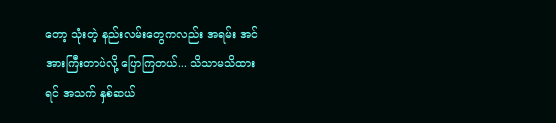တော့ သုံးတဲ့ နည်းလမ်းတွေကလည်း အရမ်း အင်အားကြီးတာပဲလို့ ပြောကြတယ်... သိသာမသိထားရင် အသက် နှစ်ဆယ်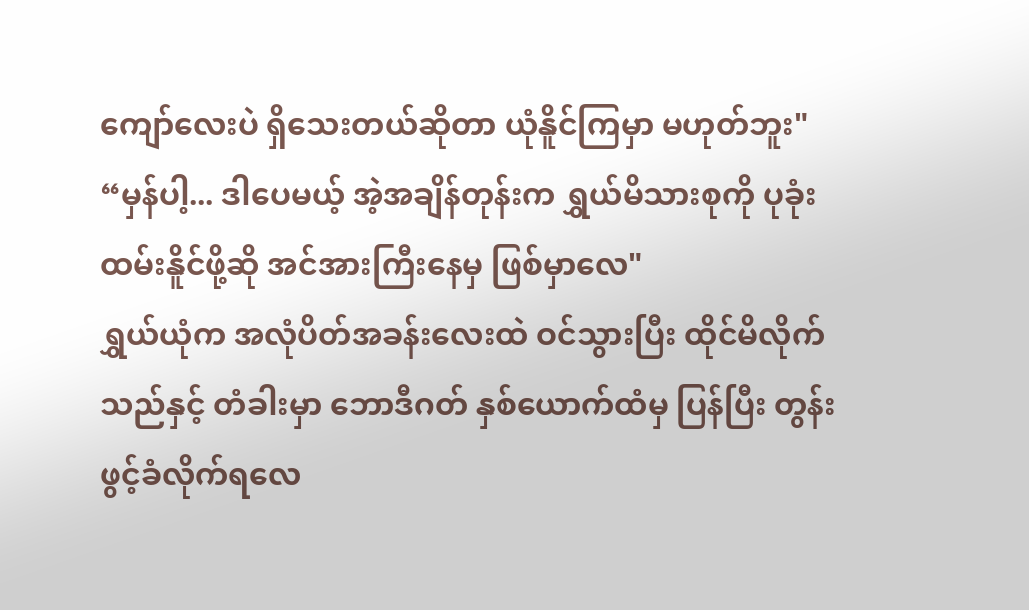ကျော်လေးပဲ ရှိသေးတယ်ဆိုတာ ယုံနိူင်ကြမှာ မဟုတ်ဘူး"
“မှန်ပါ့... ဒါပေမယ့် အဲ့အချိန်တုန်းက ရွှယ်မိသားစုကို ပုခုံးထမ်းနိူင်ဖို့ဆို အင်အားကြီးနေမှ ဖြစ်မှာလေ"
ရွှယ်ယုံက အလုံပိတ်အခန်းလေးထဲ ဝင်သွားပြီး ထိုင်မိလိုက်သည်နှင့် တံခါးမှာ ဘောဒီဂတ် နှစ်ယောက်ထံမှ ပြန်ပြီး တွန်းဖွင့်ခံလိုက်ရလေ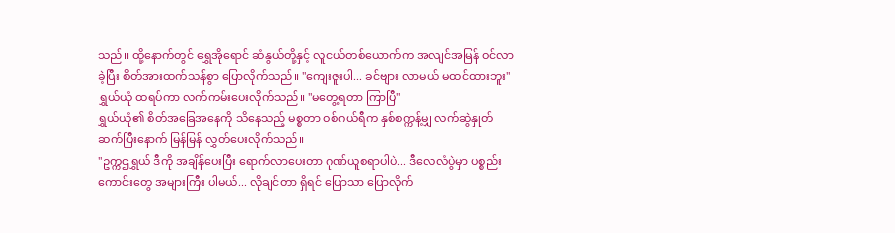သည်။ ထို့နောက်တွင် ရွှေအိုရောင် ဆံနွယ်တို့နှင့် လူငယ်တစ်ယောက်က အလျင်အမြန် ဝင်လာခဲ့ပြီး စိတ်အားထက်သန်စွာ ပြောလိုက်သည်။ "ကျေးဇူးပါ... ခင်ဗျား လာမယ် မထင်ထားဘူး"
ရွှယ်ယုံ ထရပ်ကာ လက်ကမ်းပေးလိုက်သည်။ "မတွေ့ရတာ ကြာပြီ"
ရွှယ်ယုံ၏ စိတ်အခြေအနေကို သိနေသည့် မစ္စတာ ဝစ်ဂယ်ရီက နှစ်စက္ကန့်မျှ လက်ဆွဲနှုတ်ဆက်ပြီးနောက် မြန်မြန် လွှတ်ပေးလိုက်သည်။
"ဥက္ကဌရွှယ် ဒီကို အချိန်ပေးပြီး ရောက်လာပေးတာ ဂုဏ်ယူစရာပါပဲ... ဒီလေလံပွဲမှာ ပစ္စည်းကောင်းတွေ အများကြီး ပါမယ်... လိုချင်တာ ရှိရင် ပြောသာ ပြောလိုက်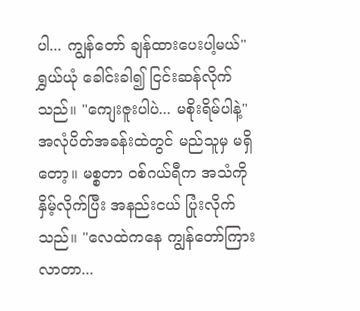ပါ... ကျွန်တော် ချန်ထားပေးပါ့မယ်"
ရွှယ်ယုံ ခေါင်းခါ၍ ငြင်းဆန်လိုက်သည်။ "ကျေးဇူးပါပဲ... မစိုးရိမ်ပါနဲ့"
အလုံပိတ်အခန်းထဲတွင် မည်သူမှ မရှိတော့။ မစ္စတာ ဝစ်ဂယ်ရီက အသံကို နှိမ့်လိုက်ပြီး အနည်းငယ် ပြုံးလိုက်သည်။ "လေထဲကနေ ကျွန်တော်ကြားလာတာ...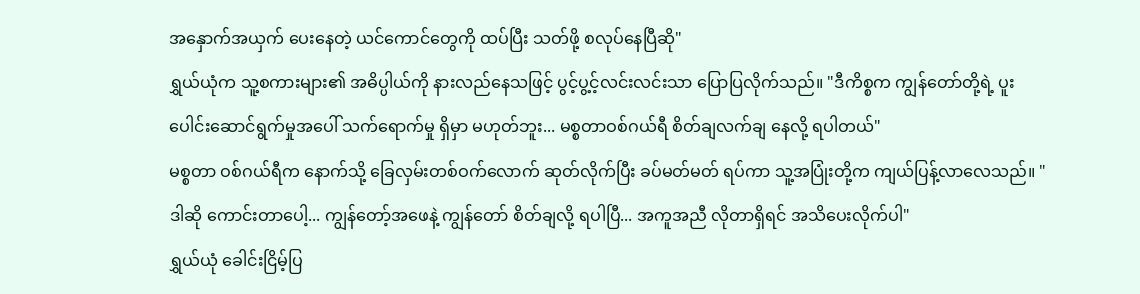အနှောက်အယှက် ပေးနေတဲ့ ယင်ကောင်တွေကို ထပ်ပြီး သတ်ဖို့ စလုပ်နေပြီဆို"
ရွှယ်ယုံက သူ့စကားများ၏ အဓိပ္ပါယ်ကို နားလည်နေသဖြင့် ပွင့်ပွ့င့်လင်းလင်းသာ ပြောပြလိုက်သည်။ "ဒီကိစ္စက ကျွန်တော်တို့ရဲ့ ပူးပေါင်းဆောင်ရွက်မှုအပေါ် သက်ရောက်မှု ရှိမှာ မဟုတ်ဘူး... မစ္စတာဝစ်ဂယ်ရီ စိတ်ချလက်ချ နေလို့ ရပါတယ်"
မစ္စတာ ဝစ်ဂယ်ရီက နောက်သို့ ခြေလှမ်းတစ်ဝက်လောက် ဆုတ်လိုက်ပြီး ခပ်မတ်မတ် ရပ်ကာ သူ့အပြုံးတို့က ကျယ်ပြန့်လာလေသည်။ "ဒါဆို ကောင်းတာပေါ့... ကျွန်တော့်အဖေနဲ့ ကျွန်တော် စိတ်ချလို့ ရပါပြီ... အကူအညီ လိုတာရှိရင် အသိပေးလိုက်ပါ"
ရွှယ်ယုံ ခေါင်းငြိမ့်ပြ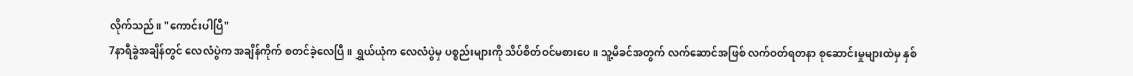လိုက်သည်။ "ကောင်းပါပြီ"
7နာရီခွဲအချိန်တွင် လေလံပွဲက အချိန်ကိုက် စတင်ခဲ့လေပြီ။ ရွှယ်ယုံက လေလံပွဲမှ ပစ္စည်းများကို သိပ်စိတ်ဝင်မစားပေ။ သူ့မိခင်အတွက် လက်ဆောင်အဖြစ် လက်ဝတ်ရတနာ စုဆောင်းမှုများထဲမှ နှစ်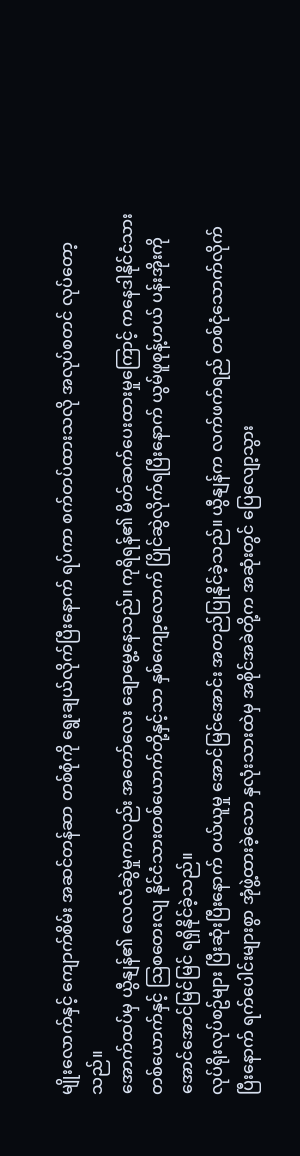မျိုးလောက်နှင့် ကျောက်စိမ်း အဆင်တန်ဆာ တစ်စုံကို ရွေးချယ်လိုက်ပြီးနောက် ရပ်ကာ စက်တပ်ထားသလို အလုပ်စတင် လုပ်တော့သည်။
အောက်ထပ်မှ ယွီနျန်၏ လေလံဆွဲမှုကလည်း အတော်လေး ချောမွေ့နေသည်။ ကုရိရန်၏ မိတ်ဆက်ပေးထားမှုကြောင့် ကနေဒါနိုင်ငံသားတစ်ယောက်နှင့် သြစတေးလျ နိုင်ငံသားတစ်ယောက်တို့နှင့်သာ နှစ်ကျော့လောက် ပြိုင်ဆွဲလိုက်ရပြီးနောက် ယွမ်ဖူစုန့်ဟယ် ပန်းအိုးကို အောင်အောင်မြင်မြင် ရရှိနိုင်ခဲ့သည်။
လုပ်ရိုးလုပ်စဥ်များ ပြီးဆုံးပြီးနောက် ဝယ်ယူမှု အောင်မြင်အောင်း အတည်ပြုနိုင်ခဲ့သည်။ ယွီနျန်က လက်ဖက်ရည် တစ်ငုံသောက်လိုက်ပြီးနောက် ရက်ပေါင်းများစွာ အုံဖွဲ့ထားခဲ့သော နှလုံးသားထဲမှ အစိုင်အခဲတို့က အဆုံးတွင် ပြေလျော့သွား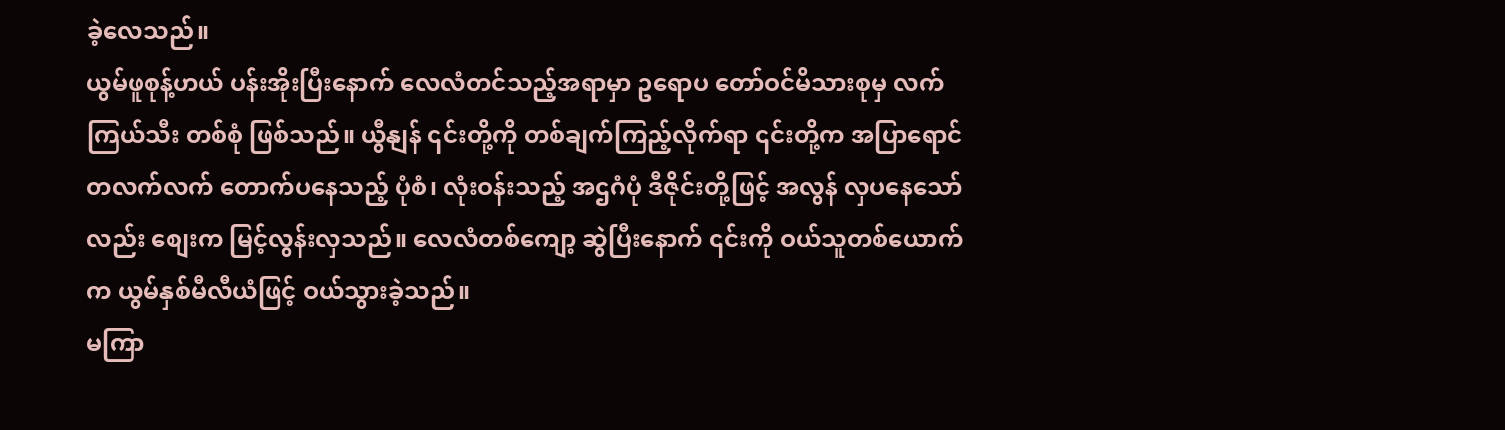ခဲ့လေသည်။
ယွမ်ဖူစုန့်ဟယ် ပန်းအိုးပြီးနောက် လေလံတင်သည့်အရာမှာ ဥရောပ တော်ဝင်မိသားစုမှ လက်ကြယ်သီး တစ်စုံ ဖြစ်သည်။ ယွီနျန် ၎င်းတို့ကို တစ်ချက်ကြည့်လိုက်ရာ ၎င်းတို့က အပြာရောင် တလက်လက် တောက်ပနေသည့် ပုံစံ၊ လုံးဝန်းသည့် အဌဂံပုံ ဒီဇိုင်းတို့ဖြင့် အလွန် လှပနေသော်လည်း စျေးက မြင့်လွန်းလှသည်။ လေလံတစ်ကျော့ ဆွဲပြီးနောက် ၎င်းကို ဝယ်သူတစ်ယောက်က ယွမ်နှစ်မီလီယံဖြင့် ဝယ်သွားခဲ့သည်။
မကြာ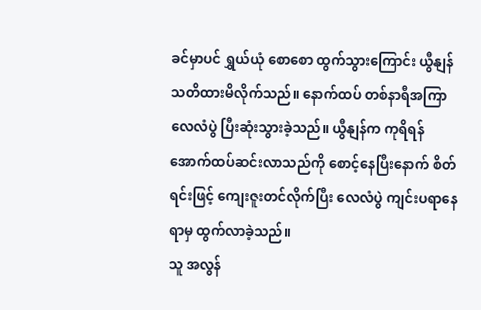ခင်မှာပင် ရွှယ်ယုံ စောစော ထွက်သွားကြောင်း ယွီနျန် သတိထားမိလိုက်သည်။ နောက်ထပ် တစ်နာရီအကြာ လေလံပွဲ ပြီးဆုံးသွားခဲ့သည်။ ယွီနျန်က ကုရိရန် အောက်ထပ်ဆင်းလာသည်ကို စောင့်နေပြီးနောက် စိတ်ရင်းဖြင့် ကျေးဇူးတင်လိုက်ပြီး လေလံပွဲ ကျင်းပရာနေရာမှ ထွက်လာခဲ့သည်။
သူ အလွန်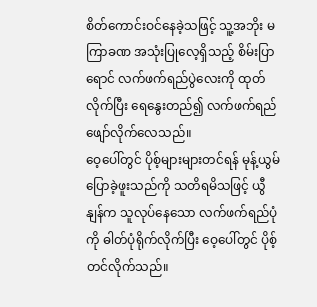စိတ်ကောင်းဝင်နေခဲ့သဖြင့် သူ့အဘိုး မကြာခဏ အသုံးပြုလေ့ရှိသည့် စိမ်းပြာရောင် လက်ဖက်ရည်ပွဲလေးကို ထုတ်လိုက်ပြီး ရေနွေးတည်၍ လက်ဖက်ရည်ဖျော်လိုက်လေသည်။
ဝေ့ပေါ်တွင် ပိုစ့်များများတင်ရန် မုန့်ယွမ်ပြောခဲ့ဖူးသည်ကို သတိရမိသဖြင့် ယွီနျန်က သူလုပ်နေသော လက်ဖက်ရည်ပုံကို ဓါတ်ပုံရိုက်လိုက်ပြီး ဝေ့ပေါ်တွင် ပိုစ့်တင်လိုက်သည်။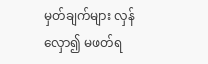မှတ်ချက်များ လှန်လှော၍ မဖတ်ရ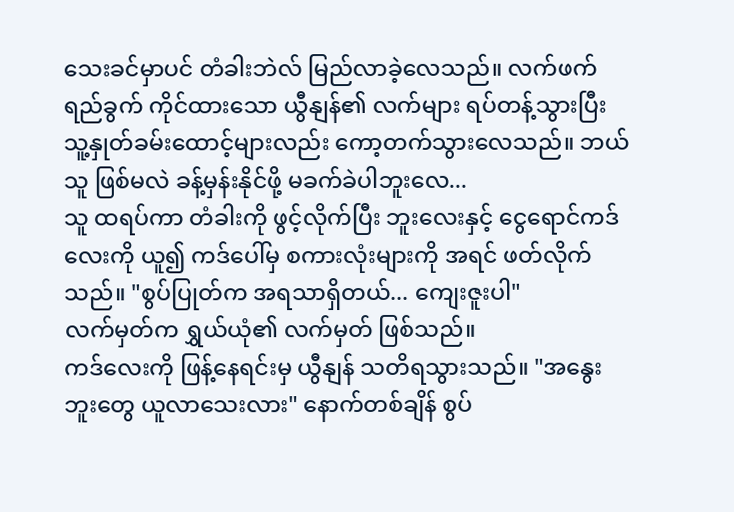သေးခင်မှာပင် တံခါးဘဲလ် မြည်လာခဲ့လေသည်။ လက်ဖက်ရည်ခွက် ကိုင်ထားသော ယွီနျန်၏ လက်များ ရပ်တန့်သွားပြီး သူ့နှုတ်ခမ်းထောင့်များလည်း ကော့တက်သွားလေသည်။ ဘယ်သူ ဖြစ်မလဲ ခန့်မှန်းနိုင်ဖို့ မခက်ခဲပါဘူးလေ...
သူ ထရပ်ကာ တံခါးကို ဖွင့်လိုက်ပြီး ဘူးလေးနှင့် ငွေရောင်ကဒ်လေးကို ယူ၍ ကဒ်ပေါ်မှ စကားလုံးများကို အရင် ဖတ်လိုက်သည်။ "စွပ်ပြုတ်က အရသာရှိတယ်... ကျေးဇူးပါ"
လက်မှတ်က ရွှယ်ယုံ၏ လက်မှတ် ဖြစ်သည်။
ကဒ်လေးကို ဖြန့်နေရင်းမှ ယွီနျန် သတိရသွားသည်။ "အနွေးဘူးတွေ ယူလာသေးလား" နောက်တစ်ချိန် စွပ်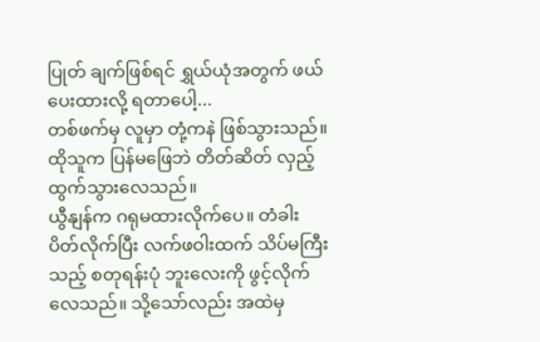ပြုတ် ချက်ဖြစ်ရင် ရွှယ်ယုံအတွက် ဖယ်ပေးထားလို့ ရတာပေါ့...
တစ်ဖက်မှ လူမှာ တုံ့ကနဲ ဖြစ်သွားသည်။ ထိုသူက ပြန်မဖြေဘဲ တိတ်ဆိတ် လှည့်ထွက်သွားလေသည်။
ယွီနျန်က ဂရုမထားလိုက်ပေ။ တံခါး ပိတ်လိုက်ပြီး လက်ဖဝါးထက် သိပ်မကြီးသည့် စတုရန်းပုံ ဘူးလေးကို ဖွင့်လိုက်လေသည်။ သို့သော်လည်း အထဲမှ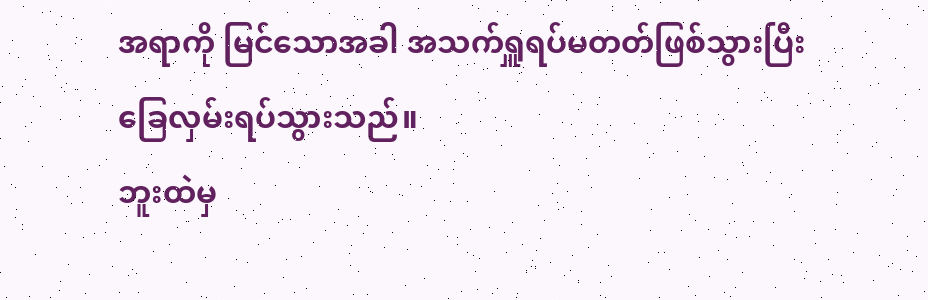အရာကို မြင်သောအခါ အသက်ရှူရပ်မတတ်ဖြစ်သွားပြီး ခြေလှမ်းရပ်သွားသည်။
ဘူးထဲမှ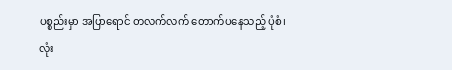ပစ္စည်းမှာ အပြာရောင် တလက်လက် တောက်ပနေသည့် ပုံစံ၊ လုံး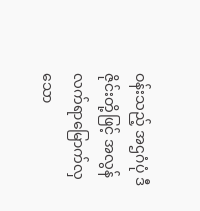ဝန်းသည့် အဌဂံပုံ ဒီဇိုင်းတို့ဖြင့် အလွန် လက်ရာမြောက်လှသော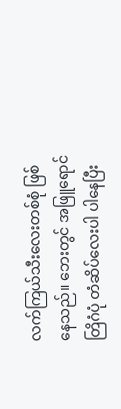လက်ကြယ်သီးလေးတစ်စုံ ဖြစ်နေသည်။ ဘေးတွင် အဖြူရောင် တြိဂံပုံ တံဆိပ်လေးပါ ပါနေပြီး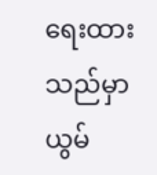ရေးထားသည်မှာ ယွမ်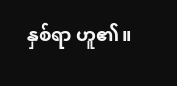နှစ်ရာ ဟူ၏။